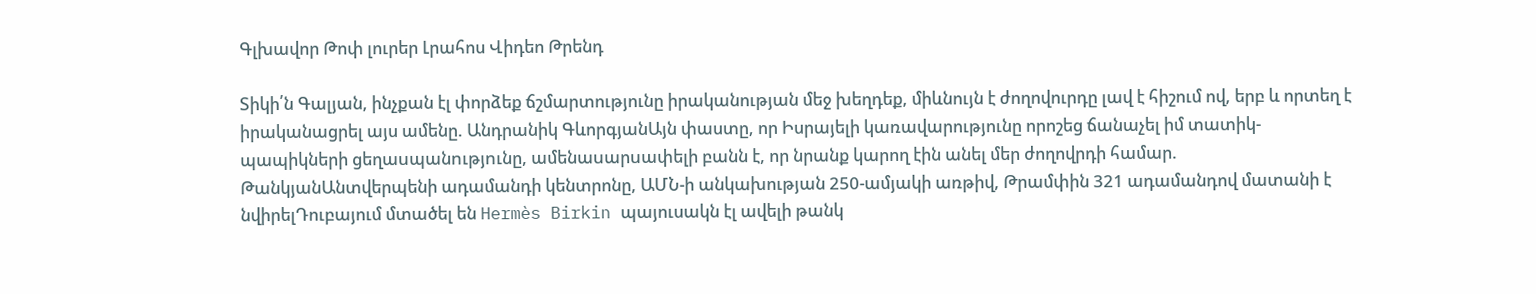Գլխավոր Թոփ լուրեր Լրահոս Վիդեո Թրենդ

Տիկի՛ն Գալյան, ինչքան էլ փորձեք ճշմարտությունը իրականության մեջ խեղդեք, միևնույն է ժողովուրդը լավ է հիշում ով, երբ և որտեղ է իրականացրել այս ամենը. Անդրանիկ ԳևորգյանԱյն փաստը, որ Իսրայելի կառավարությունը որոշեց ճանաչել իմ տատիկ-պապիկների ցեղաuպանnւթյnւնը, ամենաuարuափելի բանն է, որ նրանք կարող էին անել մեր ժողովրդի համար. ԹանկյանԱնտվերպենի ադամանդի կենտրոնը, ԱՄՆ-ի անկախության 250-ամյակի առթիվ, Թրամփին 321 ադամանդով մատանի է նվիրելԴուբայում մտածել են Hermès Birkin պայուսակն էլ ավելի թանկ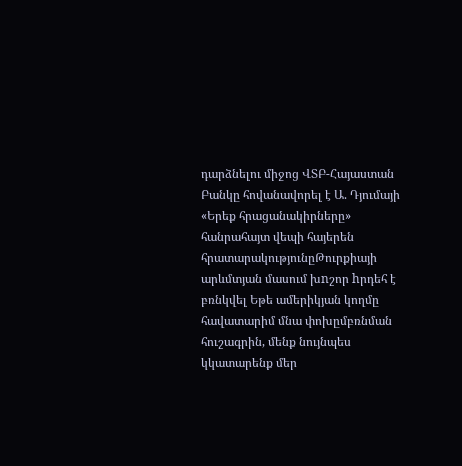դարձնելու միջոց ՎՏԲ-Հայաստան Բանկը հովանավորել է Ա. Դյումայի «Երեք հրացանակիրները» հանրահայտ վեպի հայերեն հրատարակությունըԹուրքիայի արևմտյան մասում խnշոր hրդեհ է բռնկվել Եթե ամերիկյան կողմը հավատարիմ մնա փոխըմբռնման հուշագրին, մենք նույնպես կկատարենք մեր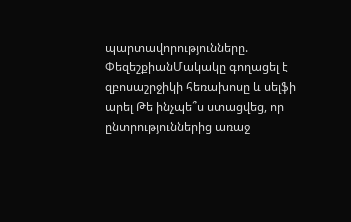պարտավորությունները. ՓեզեշքիանՄակակը գողացել է զբոսաշրջիկի հեռախոսը և սելֆի արել Թե ինչպե՞ս ստացվեց, որ ընտրություններից առաջ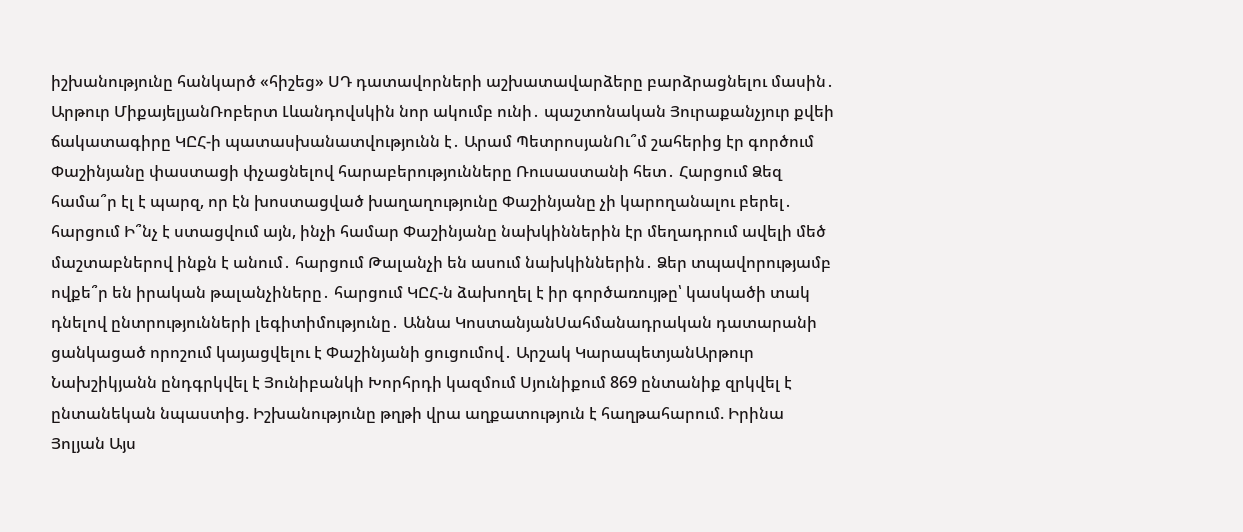իշխանությունը հանկարծ «հիշեց» ՍԴ դատավորների աշխատավարձերը բարձրացնելու մասին․ Արթուր ՄիքայելյանՌոբերտ Լևանդովսկին նոր ակումբ ունի․ պաշտոնական Յուրաքանչյուր քվեի ճակատագիրը ԿԸՀ-ի պատասխանատվությունն է․ Արամ ՊետրոսյանՈւ՞մ շահերից էր գործում Փաշինյանը փաստացի փչացնելով հարաբերությունները Ռուսաստանի հետ․ Հարցում Ձեզ համա՞ր էլ է պարզ, որ էն խոստացված խաղաղությունը Փաշինյանը չի կարողանալու բերել․ հարցում Ի՞նչ է ստացվում այն, ինչի համար Փաշինյանը նախկիններին էր մեղադրում ավելի մեծ մաշտաբներով ինքն է անում․ հարցում Թալանչի են ասում նախկիններին․ Ձեր տպավորությամբ ովքե՞ր են իրական թալանչիները․ հարցում ԿԸՀ-ն ձախողել է իր գործառույթը՝ կասկածի տակ դնելով ընտրությունների լեգիտիմությունը․ Աննա ԿոստանյանՍահմանադրական դատարանի ցանկացած որոշում կայացվելու է Փաշինյանի ցուցումով․ Արշակ ԿարապետյանԱրթուր Նախշիկյանն ընդգրկվել է Յունիբանկի Խորհրդի կազմում Սյունիքում 869 ընտանիք զրկվել է ընտանեկան նպաստից. Իշխանությունը թղթի վրա աղքատություն է հաղթահարում. Իրինա Յոլյան Այս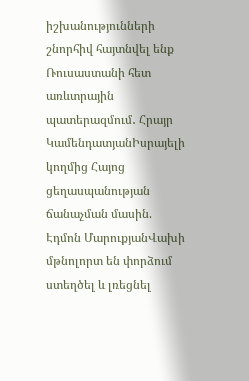իշխանությունների շնորհիվ հայտնվել ենք Ռուսաստանի հետ առևտրային պատերազմում․ Հրայր ԿամենդատյանԻսրայելի կողմից Հայոց ցեղասպանության ճանաչման մասին. Էդմոն ՄարուքյանՎախի մթնոլորտ են փորձում ստեղծել և լռեցնել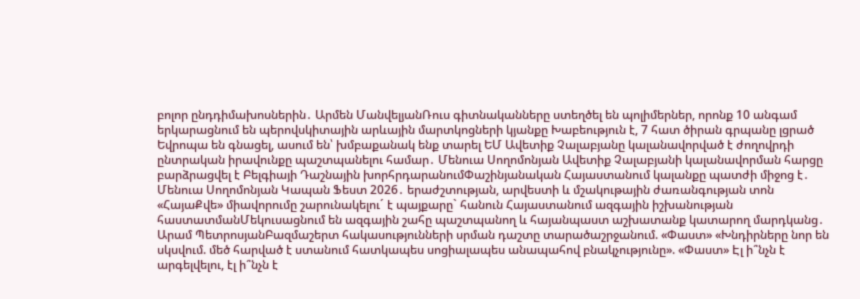բոլոր ընդդիմախոսներին․ Արմեն ՄանվելյանՌուս գիտնականները ստեղծել են պոլիմերներ, որոնք 10 անգամ երկարացնում են պերովսկիտային արևային մարտկոցների կյանքը Խաբեություն է, 7 հատ ծիրան գրպանը լցրած Եվրոպա են գնացել, ասում են՝ խմբաքանակ ենք տարել ԵՄ Ավետիք Չալաբյանը կալանավորված է ժողովրդի ընտրական իրավունքը պաշտպանելու համար․ Մենուա Սողոմոնյան Ավետիք Չալաբյանի կալանավորման հարցը բարձրացվել է Բելգիայի Դաշնային խորհրդարանումՓաշինյանական Հայաստանում կալանքը պատժի միջոց է․ Մենուա Սողոմոնյան Կապան Ֆեստ 2026․ երաժշտության, արվեստի և մշակութային ժառանգության տոն «ՀայաՔվե» միավորումը շարունակելու´ է պայքարը` հանուն Հայաստանում ազգային իշխանության հաստատմանՄեկուսացնում են ազգային շահը պաշտպանող և հայանպաստ աշխատանք կատարող մարդկանց․ Արամ ՊետրոսյանԲազմաշերտ հակասությունների սրման դաշտը տարածաշրջանում. «Փաստ» «Խնդիրները նոր են սկսվում. մեծ հարված է ստանում հատկապես սոցիալապես անապահով բնակչությունը». «Փաստ» Էլ ի՞նչն է արգելվելու, էլ ի՞նչն է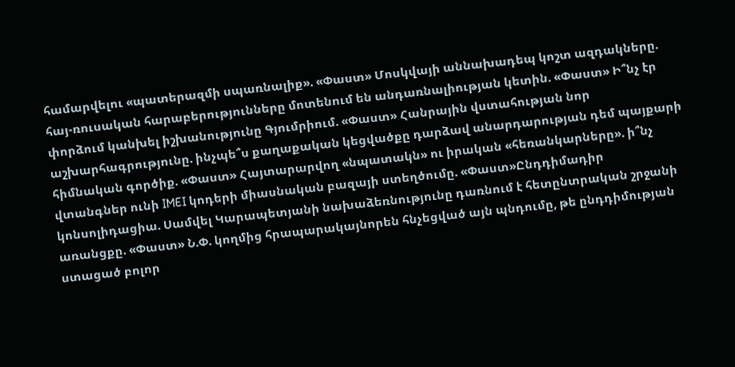համարվելու «պատերազմի սպառնալիք». «Փաստ» Մոսկվայի աննախադեպ կոշտ ազդակները. հայ-ռուսական հարաբերությունները մոտենում են անդառնալիության կետին. «Փաստ» Ի՞նչ էր փորձում կանխել իշխանությունը Գյումրիում. «Փաստ» Հանրային վստահության նոր աշխարհագրությունը. ինչպե՞ս քաղաքական կեցվածքը դարձավ անարդարության դեմ պայքարի հիմնական գործիք. «Փաստ» Հայտարարվող «նպատակն» ու իրական «հեռանկարները». ի՞նչ վտանգներ ունի IMEI կոդերի միասնական բազայի ստեղծումը. «Փաստ»Ընդդիմադիր կոնսոլիդացիա. Սամվել Կարապետյանի նախաձեռնությունը դառնում է հետընտրական շրջանի առանցքը. «Փաստ» Ն.Փ. կողմից հրապարակայնորեն հնչեցված այն պնդումը, թե ընդդիմության ստացած բոլոր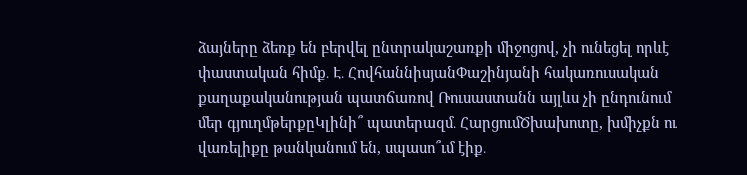ձայները ձեռք են բերվել ընտրակաշառքի միջոցով, չի ունեցել որևէ փաստական հիմք․ Է․ ՀովհաննիսյանՓաշինյանի հակառուսական քաղաքականության պատճառով Ռուսաստանն այլևս չի ընդունում մեր գյուղմթերքըԿլինի՞ պատերազմ․ ՀարցումԾխախոտը, խմիչքն ու վառելիքը թանկանում են, սպասո՞ւմ էիք․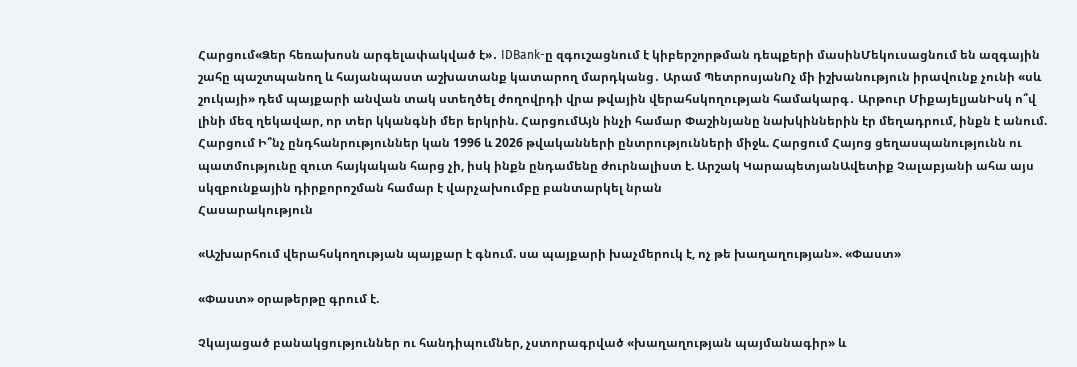Հարցում«Ձեր հեռախոսն արգելափակված է»․ IDBank-ը զգուշացնում է կիբերշորթման դեպքերի մասինՄեկուսացնում են ազգային շահը պաշտպանող և հայանպաստ աշխատանք կատարող մարդկանց․ Արամ ՊետրոսյանՈչ մի իշխանություն իրավունք չունի «սև շուկայի» դեմ պայքարի անվան տակ ստեղծել ժողովրդի վրա թվային վերահսկողության համակարգ․ Արթուր ՄիքայելյանԻսկ ո՞վ լինի մեզ ղեկավար, որ տեր կկանգնի մեր երկրին. ՀարցումԱյն ինչի համար Փաշինյանը նախկիններին էր մեղադրում, ինքն է անում. Հարցում Ի՞նչ ընդհանրություններ կան 1996 և 2026 թվականների ընտրությունների միջև. Հարցում Հայոց ցեղասպանությունն ու պատմությունը զուտ հայկական հարց չի, իսկ ինքն ընդամենը ժուրնալիստ է. Արշակ ԿարապետյանԱվետիք Չալաբյանի ահա այս սկզբունքային դիրքորոշման համար է վարչախումբը բանտարկել նրան
Հասարակություն

«Աշխարհում վերահսկողության պայքար է գնում. սա պայքարի խաչմերուկ է, ոչ թե խաղաղության». «Փաստ»

«Փաստ» օրաթերթը գրում է.

Չկայացած բանակցություններ ու հանդիպումներ, չստորագրված «խաղաղության պայմանագիր» և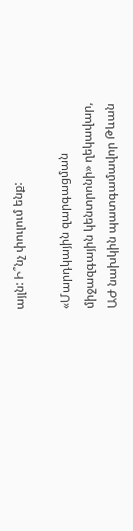այլն: Ի՞նչ փուլում ենք:

«Մարդկային զարգացման միջազգային կենտրոնի» ղեկավար, ԱԺ նախկին պատգամավոր Թևան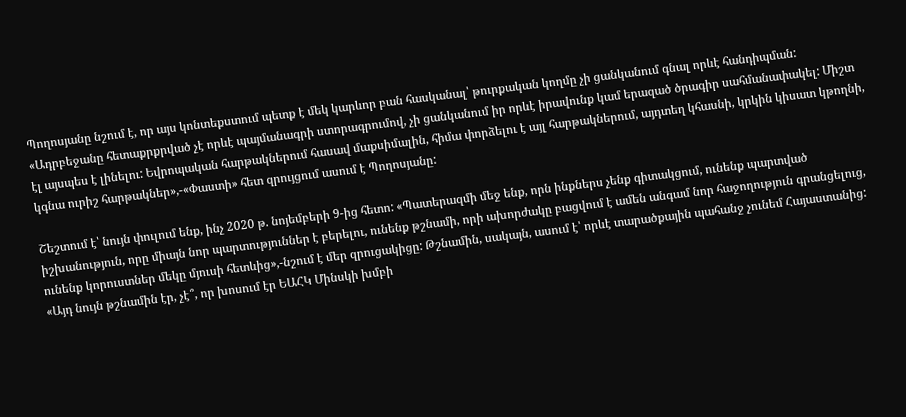Պողոսյանը նշում է, որ այս կոնտեքստում պետք է մեկ կարևոր բան հասկանալ՝ թուրքական կողմը չի ցանկանում գնալ որևէ հանդիպման: «Ադրբեջանը հետաքրքրված չէ որևէ պայմանագրի ստորագրումով, չի ցանկանում իր որևէ իրավունք կամ երազած ծրագիր սահմանափակել: Միշտ էլ այսպես է լինելու: Եվրոպական հարթակներում հասավ մաքսիմալին, հիմա փորձելու է այլ հարթակներում, այդտեղ կհասնի, կրկին կիսատ կթողնի, կգնա ուրիշ հարթակներ»,-«Փաստի» հետ զրույցում ասում է Պողոսյանը:

Շեշտում է՝ նույն փուլում ենք, ինչ 2020 թ. նոյեմբերի 9-ից հետո: «Պատերազմի մեջ ենք, որն ինքներս չենք գիտակցում, ունենք պարտված իշխանություն, որը միայն նոր պարտություններ է բերելու, ունենք թշնամի, որի ախորժակը բացվում է ամեն անգամ նոր հաջողություն գրանցելուց, ունենք կորուստներ մեկը մյուսի հետևից»,-նշում է մեր զրուցակիցը: Թշնամին, սակայն, ասում է՝ որևէ տարածքային պահանջ չունեմ Հայաստանից: «Այդ նույն թշնամին էր, չէ՞, որ խոսում էր ԵԱՀԿ Մինսկի խմբի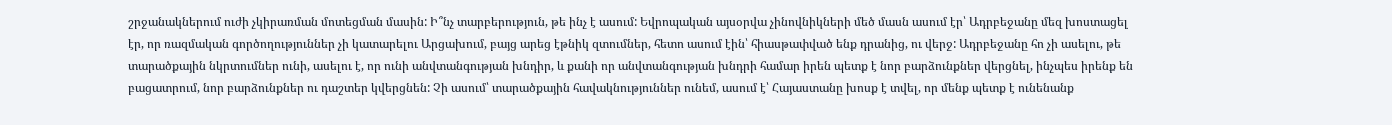շրջանակներում ուժի չկիրառման մոտեցման մասին: Ի՞նչ տարբերություն, թե ինչ է ասում: Եվրոպական այսօրվա չինովնիկների մեծ մասն ասում էր՝ Ադրբեջանը մեզ խոստացել էր, որ ռազմական գործողություններ չի կատարելու Արցախում, բայց արեց էթնիկ զտումներ, հետո ասում էին՝ հիասթափված ենք դրանից, ու վերջ: Ադրբեջանը հո չի ասելու, թե տարածքային նկրտումներ ունի, ասելու է, որ ունի անվտանգության խնդիր, և քանի որ անվտանգության խնդրի համար իրեն պետք է նոր բարձունքներ վերցնել, ինչպես իրենք են բացատրում, նոր բարձունքներ ու դաշտեր կվերցնեն: Չի ասում՝ տարածքային հավակնություններ ունեմ, ասում է՝ Հայաստանը խոսք է տվել, որ մենք պետք է ունենանք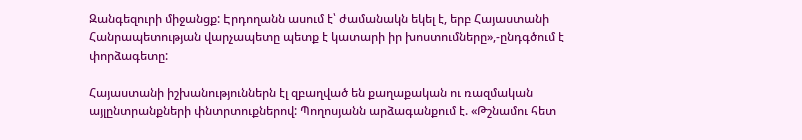Զանգեզուրի միջանցք: Էրդողանն ասում է՝ ժամանակն եկել է, երբ Հայաստանի Հանրապետության վարչապետը պետք է կատարի իր խոստումները»,-ընդգծում է փորձագետը:

Հայաստանի իշխանություններն էլ զբաղված են քաղաքական ու ռազմական այլընտրանքների փնտրտուքներով: Պողոսյանն արձագանքում է. «Թշնամու հետ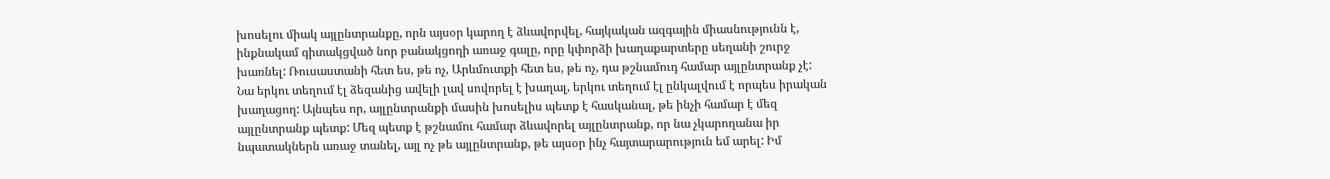խոսելու միակ այլընտրանքը, որն այսօր կարող է ձևավորվել, հայկական ազգային միասնությունն է, ինքնակամ գիտակցված նոր բանակցողի առաջ գալը, որը կփորձի խաղաքարտերը սեղանի շուրջ խառնել: Ռուսաստանի հետ ես, թե ոչ, Արևմուտքի հետ ես, թե ոչ, դա թշնամուդ համար այլընտրանք չէ: Նա երկու տեղում էլ ձեզանից ավելի լավ սովորել է խաղալ, երկու տեղում էլ ընկալվում է որպես իրական խաղացող: Այնպես որ, այլընտրանքի մասին խոսելիս պետք է հասկանալ, թե ինչի համար է մեզ այլընտրանք պետք: Մեզ պետք է թշնամու համար ձևավորել այլընտրանք, որ նա չկարողանա իր նպատակներն առաջ տանել, այլ ոչ թե այլընտրանք, թե այսօր ինչ հայտարարություն եմ արել: Իմ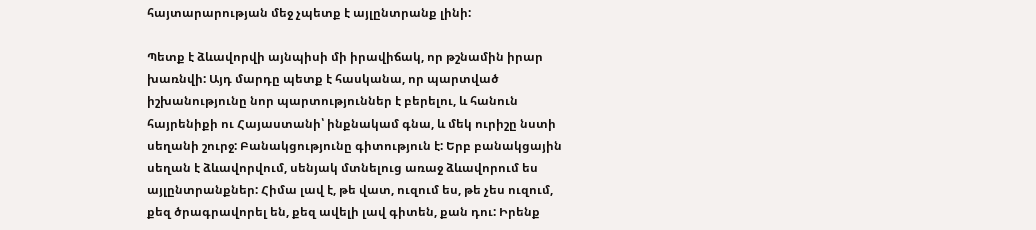հայտարարության մեջ չպետք է այլընտրանք լինի:

Պետք է ձևավորվի այնպիսի մի իրավիճակ, որ թշնամին իրար խառնվի: Այդ մարդը պետք է հասկանա, որ պարտված իշխանությունը նոր պարտություններ է բերելու, և հանուն հայրենիքի ու Հայաստանի՝ ինքնակամ գնա, և մեկ ուրիշը նստի սեղանի շուրջ: Բանակցությունը գիտություն է: Երբ բանակցային սեղան է ձևավորվում, սենյակ մտնելուց առաջ ձևավորում ես այլընտրանքներ: Հիմա լավ է, թե վատ, ուզում ես, թե չես ուզում, քեզ ծրագրավորել են, քեզ ավելի լավ գիտեն, քան դու: Իրենք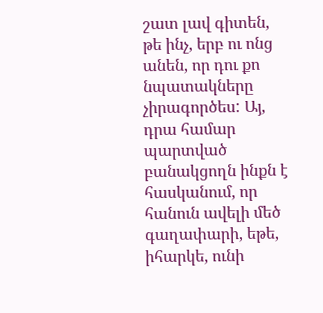շատ լավ գիտեն, թե ինչ, երբ ու ոնց անեն, որ դու քո նպատակները չիրագործես: Այ, դրա համար պարտված բանակցողն ինքն է հասկանում, որ հանուն ավելի մեծ գաղափարի, եթե, իհարկե, ունի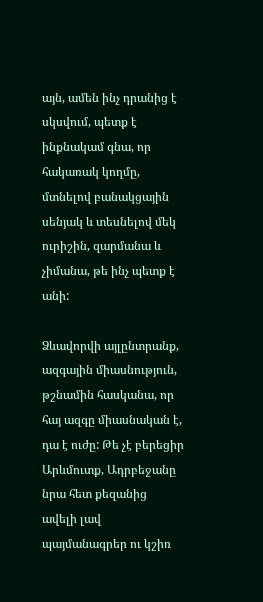այն, ամեն ինչ դրանից է սկսվում, պետք է ինքնակամ գնա, որ հակառակ կողմը, մտնելով բանակցային սենյակ և տեսնելով մեկ ուրիշին, զարմանա և չիմանա, թե ինչ պետք է անի:

Ձևավորվի այլընտրանք, ազգային միասնություն, թշնամին հասկանա, որ հայ ազգը միասնական է, դա է ուժը: Թե չէ բերեցիր Արևմուտք, Ադրբեջանը նրա հետ քեզանից ավելի լավ պայմանագրեր ու կշիռ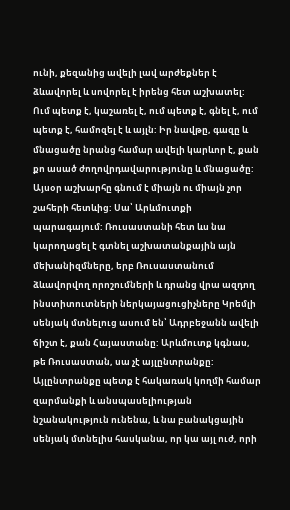ունի, քեզանից ավելի լավ արժեքներ է ձևավորել և սովորել է իրենց հետ աշխատել: Ում պետք է, կաշառել է, ում պետք է, գնել է, ում պետք է, համոզել է և այլն: Իր նավթը, գազը և մնացածը նրանց համար ավելի կարևոր է, քան քո ասած ժողովրդավարությունը և մնացածը: Այսօր աշխարհը գնում է միայն ու միայն չոր շահերի հետևից: Սա՝ Արևմուտքի պարագայում: Ռուսաստանի հետ ևս նա կարողացել է գտնել աշխատանքային այն մեխանիզմները, երբ Ռուսաստանում ձևավորվող որոշումների և դրանց վրա ազդող ինստիտուտների ներկայացուցիչները Կրեմլի սենյակ մտնելուց ասում են՝ Ադրբեջանն ավելի ճիշտ է, քան Հայաստանը: Արևմուտք կգնաս, թե Ռուսաստան, սա չէ այլընտրանքը: Այլընտրանքը պետք է հակառակ կողմի համար զարմանքի և անսպասելիության նշանակություն ունենա, և նա բանակցային սենյակ մտնելիս հասկանա, որ կա այլ ուժ, որի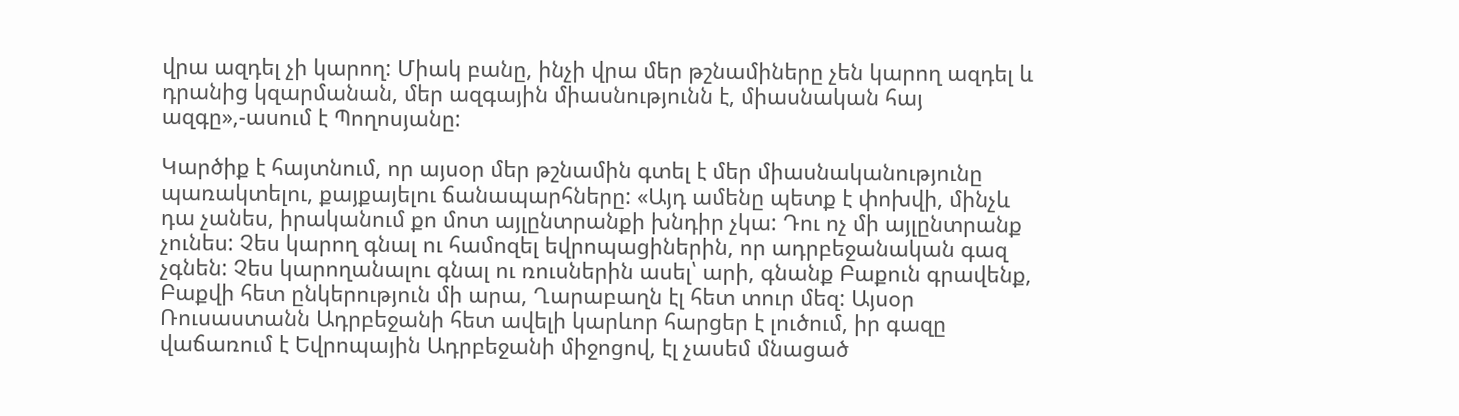վրա ազդել չի կարող: Միակ բանը, ինչի վրա մեր թշնամիները չեն կարող ազդել և դրանից կզարմանան, մեր ազգային միասնությունն է, միասնական հայ ազգը»,-ասում է Պողոսյանը:

Կարծիք է հայտնում, որ այսօր մեր թշնամին գտել է մեր միասնականությունը պառակտելու, քայքայելու ճանապարհները: «Այդ ամենը պետք է փոխվի, մինչև դա չանես, իրականում քո մոտ այլընտրանքի խնդիր չկա: Դու ոչ մի այլընտրանք չունես: Չես կարող գնալ ու համոզել եվրոպացիներին, որ ադրբեջանական գազ չգնեն: Չես կարողանալու գնալ ու ռուսներին ասել՝ արի, գնանք Բաքուն գրավենք, Բաքվի հետ ընկերություն մի արա, Ղարաբաղն էլ հետ տուր մեզ: Այսօր Ռուսաստանն Ադրբեջանի հետ ավելի կարևոր հարցեր է լուծում, իր գազը վաճառում է Եվրոպային Ադրբեջանի միջոցով, էլ չասեմ մնացած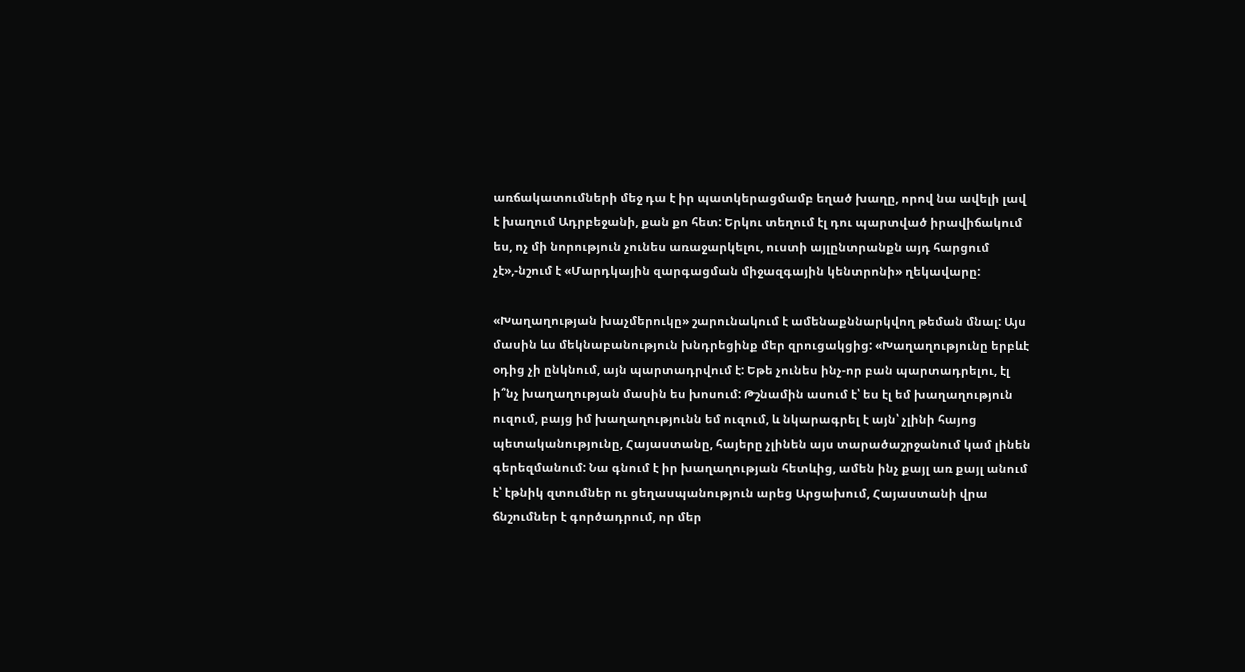առճակատումների մեջ դա է իր պատկերացմամբ եղած խաղը, որով նա ավելի լավ է խաղում Ադրբեջանի, քան քո հետ: Երկու տեղում էլ դու պարտված իրավիճակում ես, ոչ մի նորություն չունես առաջարկելու, ուստի այլընտրանքն այդ հարցում չէ»,-նշում է «Մարդկային զարգացման միջազգային կենտրոնի» ղեկավարը:

«Խաղաղության խաչմերուկը» շարունակում է ամենաքննարկվող թեման մնալ: Այս մասին ևս մեկնաբանություն խնդրեցինք մեր զրուցակցից: «Խաղաղությունը երբևէ օդից չի ընկնում, այն պարտադրվում է: Եթե չունես ինչ-որ բան պարտադրելու, էլ ի՞նչ խաղաղության մասին ես խոսում: Թշնամին ասում է՝ ես էլ եմ խաղաղություն ուզում, բայց իմ խաղաղությունն եմ ուզում, և նկարագրել է այն՝ չլինի հայոց պետականությունը, Հայաստանը, հայերը չլինեն այս տարածաշրջանում կամ լինեն գերեզմանում: Նա գնում է իր խաղաղության հետևից, ամեն ինչ քայլ առ քայլ անում է՝ էթնիկ զտումներ ու ցեղասպանություն արեց Արցախում, Հայաստանի վրա ճնշումներ է գործադրում, որ մեր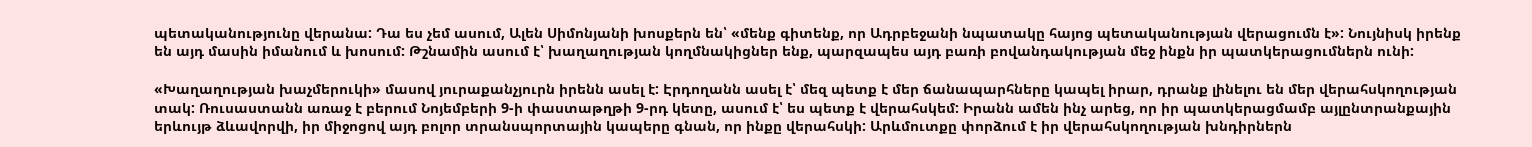պետականությունը վերանա: Դա ես չեմ ասում, Ալեն Սիմոնյանի խոսքերն են՝ «մենք գիտենք, որ Ադրբեջանի նպատակը հայոց պետականության վերացումն է»: Նույնիսկ իրենք են այդ մասին իմանում և խոսում: Թշնամին ասում է՝ խաղաղության կողմնակիցներ ենք, պարզապես այդ բառի բովանդակության մեջ ինքն իր պատկերացումներն ունի:

«Խաղաղության խաչմերուկի» մասով յուրաքանչյուրն իրենն ասել է: Էրդողանն ասել է՝ մեզ պետք է մեր ճանապարհները կապել իրար, դրանք լինելու են մեր վերահսկողության տակ: Ռուսաստանն առաջ է բերում Նոյեմբերի 9-ի փաստաթղթի 9-րդ կետը, ասում է՝ ես պետք է վերահսկեմ: Իրանն ամեն ինչ արեց, որ իր պատկերացմամբ այլընտրանքային երևույթ ձևավորվի, իր միջոցով այդ բոլոր տրանսպորտային կապերը գնան, որ ինքը վերահսկի: Արևմուտքը փորձում է իր վերահսկողության խնդիրներն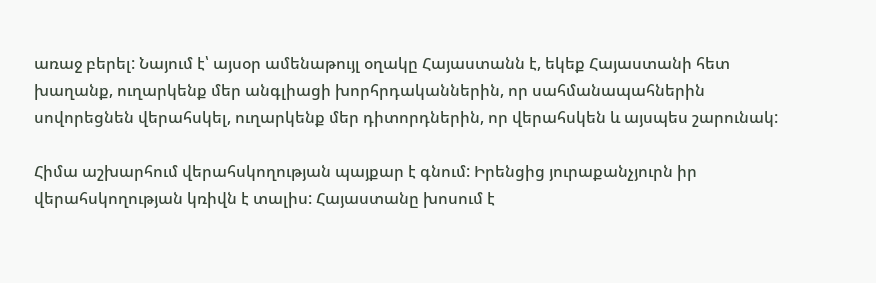առաջ բերել: Նայում է՝ այսօր ամենաթույլ օղակը Հայաստանն է, եկեք Հայաստանի հետ խաղանք, ուղարկենք մեր անգլիացի խորհրդականներին, որ սահմանապահներին սովորեցնեն վերահսկել, ուղարկենք մեր դիտորդներին, որ վերահսկեն և այսպես շարունակ:

Հիմա աշխարհում վերահսկողության պայքար է գնում: Իրենցից յուրաքանչյուրն իր վերահսկողության կռիվն է տալիս: Հայաստանը խոսում է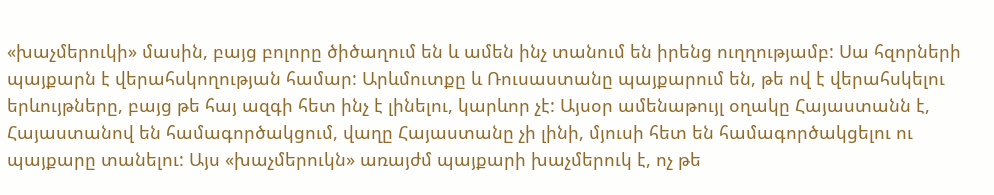«խաչմերուկի» մասին, բայց բոլորը ծիծաղում են և ամեն ինչ տանում են իրենց ուղղությամբ: Սա հզորների պայքարն է վերահսկողության համար: Արևմուտքը և Ռուսաստանը պայքարում են, թե ով է վերահսկելու երևույթները, բայց թե հայ ազգի հետ ինչ է լինելու, կարևոր չէ: Այսօր ամենաթույլ օղակը Հայաստանն է, Հայաստանով են համագործակցում, վաղը Հայաստանը չի լինի, մյուսի հետ են համագործակցելու ու պայքարը տանելու: Այս «խաչմերուկն» առայժմ պայքարի խաչմերուկ է, ոչ թե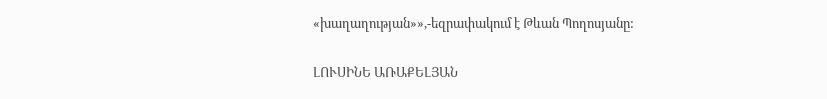«խաղաղության»»,-եզրափակում է Թևան Պողոսյանը:

ԼՈՒՍԻՆԵ ԱՌԱՔԵԼՅԱՆ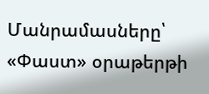Մանրամասները՝ «Փաստ» օրաթերթի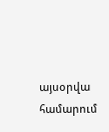այսօրվա համարում